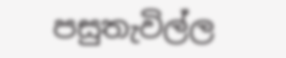පසුතැවිල්ල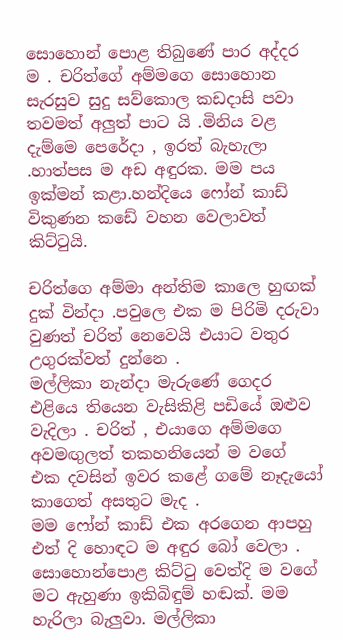සොහොන් පොළ තිබුණේ පාර අද්දර ම . චරිත්ගේ අම්මගෙ සොහොන සැරසුව සුදු සව්කොල කඩදාසි පවා තවමත් අලුත් පාට යි .මිනිය වළ දැම්මෙ පෙරේදා , ඉරත් බැහැලා .හාත්පස ම අඩ අඳුරක. මම පය ඉක්මන් කළා.හන්දියෙ ෆෝන් කාඩ් විකුණන කඩේ වහන වෙලාවත් කිට්ටුයි.

චරිත්ගෙ අම්මා අන්තිම කාලෙ හුඟක් දුක් වින්දා .පවුලෙ එක ම පිරිමි දරුවා වුණත් චරිත් නෙවෙයි එයාට වතුර උගුරක්වත් දුන්නෙ .
මල්ලිකා නැන්දා මැරුණේ ගෙදර එළියෙ තියෙන වැසිකිළි පඩියේ ඔළුව වැදිලා . චරිත් , එයාගෙ අම්මගෙ අවමඟුලත් තකහනියෙන් ම වගේ එක දවසින් ඉවර කළේ ගමේ නෑදැයෝ කාගෙත් අසතුට මැද .
මම ෆෝන් කාඩ් එක අරගෙන ආපහු එත් දි හොඳට ම අඳුර බෝ වෙලා . සොහොන්පොළ කිට්ටු වෙත්දි ම වගේ මට ඇහුණා ඉකිබිඳුම් හඬක්. මම හැරිලා බැලුවා. මල්ලිකා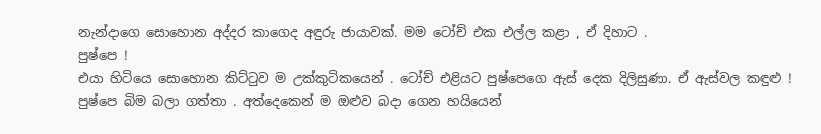නැන්දාගෙ සොහොන අද්දර කාගෙද අඳුරු ජායාවක්. මම ටෝච් එක එල්ල කළා , ඒ දිහාට .
පුෂ්පෙ !
එයා හිටියෙ සොහොන කිට්ටුව ම උක්කුටිකයෙන් . ටෝච් එළියට පුෂ්පෙගෙ ඇස් දෙක දිලිසුණා. ඒ ඇස්වල කඳුළු !
පුෂ්පෙ බිම බලා ගත්තා . අත්දෙකෙන් ම ඔළුව බදා ගෙන හයියෙන්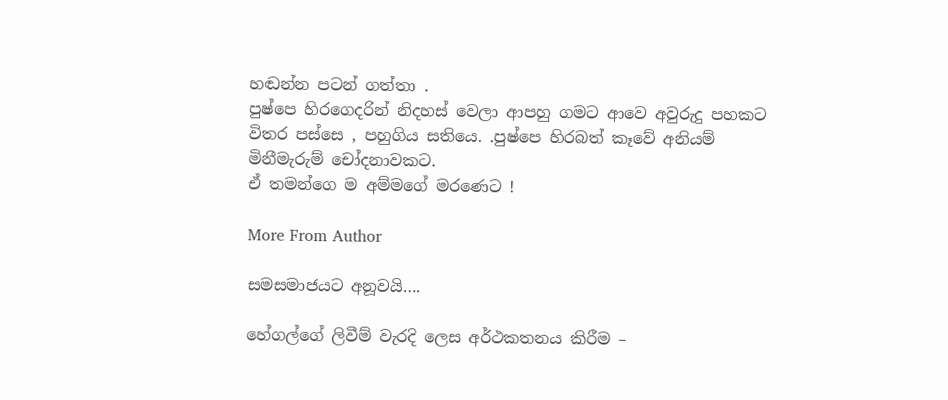හඬන්න පටන් ගත්තා .
පුෂ්පෙ හිරගෙදරින් නිදහස් වෙලා ආපහු ගමට ආවෙ අවුරුදු පහකට විතර පස්සෙ , පහුගිය සතියෙ. .පුෂ්පෙ හිරබත් කෑවේ අනියම් මිනීමැරුම් චෝදනාවකට.
ඒ තමන්ගෙ ම අම්මගේ මරණෙට !

More From Author

සමසමාජයට අනූවයි….

හේගල්ගේ ලිවීම් වැරදි ලෙස අර්ථකතනය කිරීම –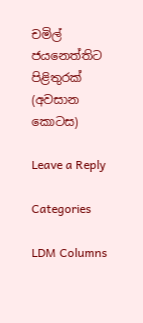චමිල් ජයනෙත්තිට පිළිතුරක් (අවසාන කොටස)

Leave a Reply

Categories

LDM Columns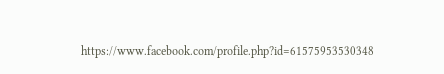https://www.facebook.com/profile.php?id=61575953530348